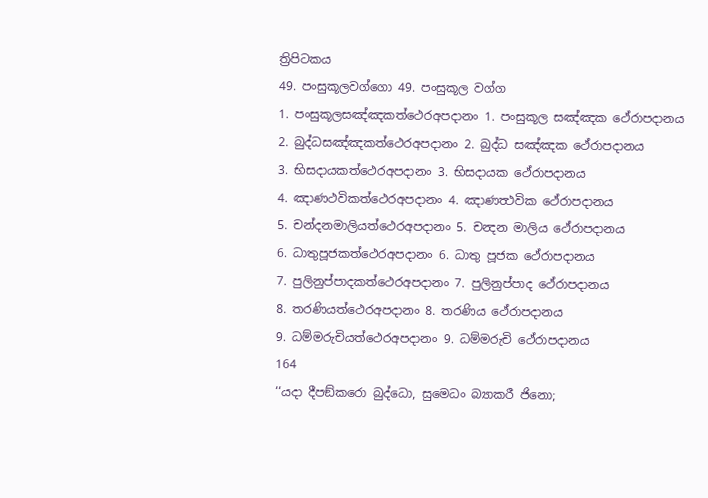ත්‍රිපිටකය
49. පංසුකූලවග්ගො 49. පංසුකූල වග්ග
1. පංසුකූලසඤ්ඤකත්ථෙරඅපදානං 1. පංසුකූල සඤ්ඤක ථේරාපදානය
2. බුද්ධසඤ්ඤකත්ථෙරඅපදානං 2. බුද්ධ සඤ්ඤක ථේරාපදානය
3. භිසදායකත්ථෙරඅපදානං 3. භිසදායක ථේරාපදානය
4. ඤාණථවිකත්ථෙරඅපදානං 4. ඤාණත්‍ථවික ථේරාපදානය
5. චන්දනමාලියත්ථෙරඅපදානං 5. චන්‍දන මාලිය ථේරාපදානය
6. ධාතුපූජකත්ථෙරඅපදානං 6. ධාතු පූජක ථේරාපදානය
7. පුලිනුප්පාදකත්ථෙරඅපදානං 7. පුලිනුප්පාද ථේරාපදානය
8. තරණියත්ථෙරඅපදානං 8. තරණිය ථේරාපදානය
9. ධම්මරුචියත්ථෙරඅපදානං 9. ධම්මරුචි ථේරාපදානය
164
‘‘යදා දීපඞ්කරො බුද්ධො, සුමෙධං බ්‍යාකරී ජිනො;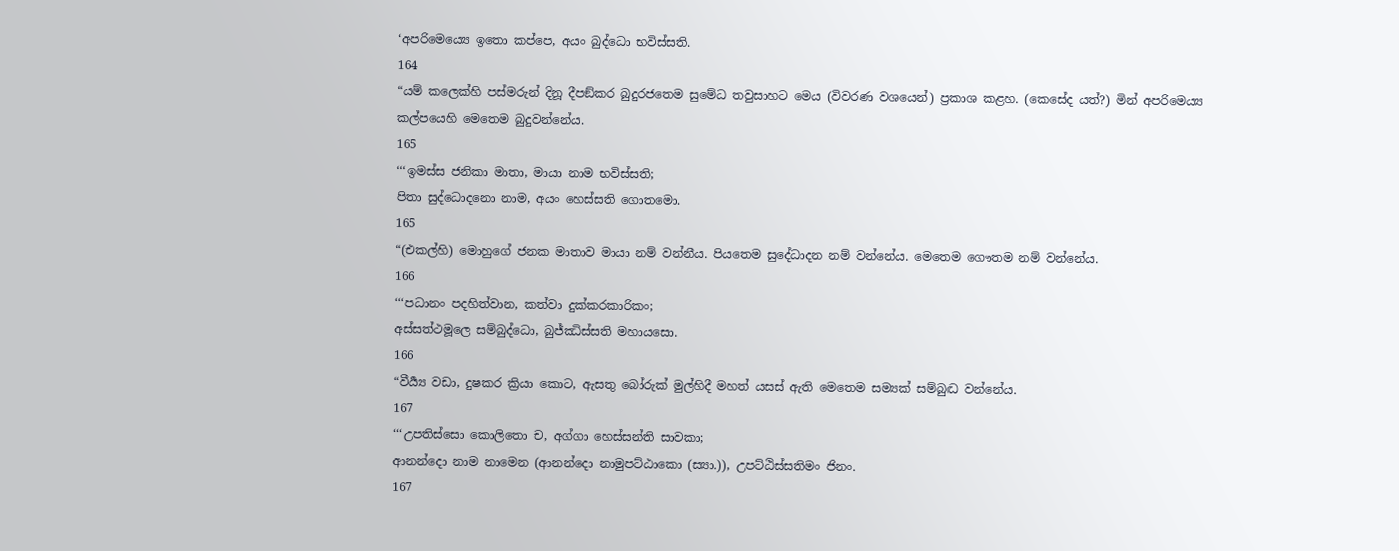‘අපරිමෙය්‍යෙ ඉතො කප්පෙ, අයං බුද්ධො භවිස්සති.
164
“යම් කලෙක්හි පස්මරුන් දිනූ දීපඞ්කර බුදුරජතෙම සුමේධ තවුසාහට මෙය (විවරණ වශයෙන්) ප්‍රකාශ කළහ. (කෙසේද යත්?) මින් අපරිමෙය්‍ය කල්පයෙහි මෙතෙම බුදුවන්නේය.
165
‘‘‘ඉමස්ස ජනිකා මාතා, මායා නාම භවිස්සති;
පිතා සුද්ධොදනො නාම, අයං හෙස්සති ගොතමො.
165
“(එකල්හි) මොහුගේ ජනක මාතාව මායා නම් වන්නීය. පියතෙම සුදේ‍ධාදන නම් වන්නේය. මෙතෙම ගෞතම නම් වන්නේය.
166
‘‘‘පධානං පදහිත්වාන, කත්වා දුක්කරකාරිකං;
අස්සත්ථමූලෙ සම්බුද්ධො, බුජ්ඣිස්සති මහායසො.
166
“වීර්‍ය්‍ය වඩා, දුෂකර ක්‍රියා කොට, ඇසතු බෝරුක් මුල්හිදී මහත් යසස් ඇති මෙතෙම සම්‍යක් සම්බුද්‍ධ වන්නේය.
167
‘‘‘උපතිස්සො කොලිතො ච, අග්ගා හෙස්සන්ති සාවකා;
ආනන්දො නාම නාමෙන (ආනන්දො නාමුපට්ඨාකො (ස්‍යා.)), උපට්ඨිස්සතිමං ජිනං.
167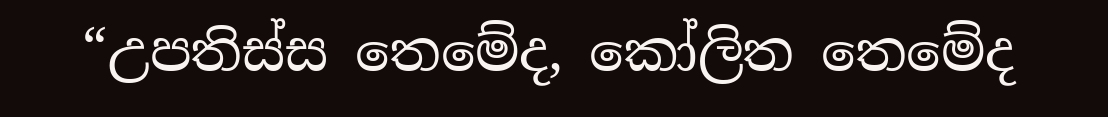“උපතිස්ස තෙමේද, කෝලිත තෙමේද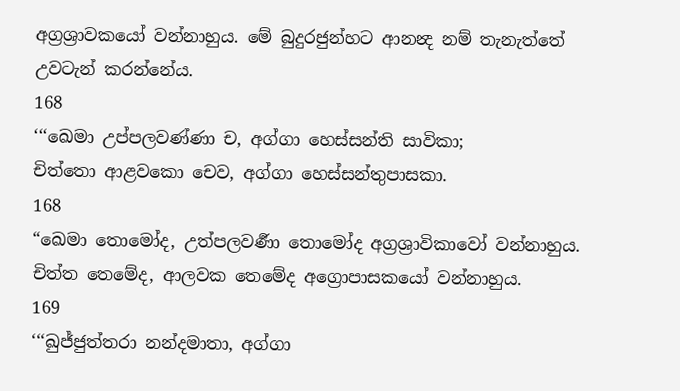අග්‍රශ්‍රාවකයෝ වන්නාහුය. මේ බුදුරජුන්හට ආනන්‍ද නම් තැනැත්තේ උවටැන් කරන්නේය.
168
‘‘‘ඛෙමා උප්පලවණ්ණා ච, අග්ගා හෙස්සන්ති සාවිකා;
චිත්තො ආළවකො චෙව, අග්ගා හෙස්සන්තුපාසකා.
168
“ඛෙමා තොමෝද, උත්පලවර්‍ණා තොමෝද අග්‍රශ්‍රාවිකාවෝ වන්නාහුය. චිත්ත තෙමේද, ආලවක තෙමේද අග්‍රොපාසකයෝ වන්නාහුය.
169
‘‘‘ඛුජ්ජුත්තරා නන්දමාතා, අග්ගා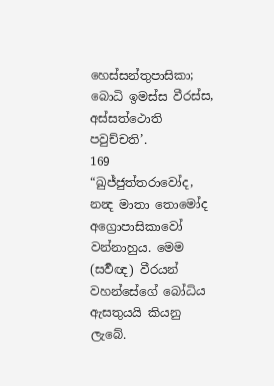හෙස්සන්තුපාසිකා;
බොධි ඉමස්ස වීරස්ස, අස්සත්ථොති පවුච්චති’.
169
“ඛුජ්ජුත්තරාවෝද, නන්‍ද මාතා තොමෝද අග්‍රොපාසිකාවෝ වන්නාහුය. මෙම (සර්‍වඥ) වීරයන් වහන්සේගේ බෝධිය ඇසතුයයි කියනු ලැබේ.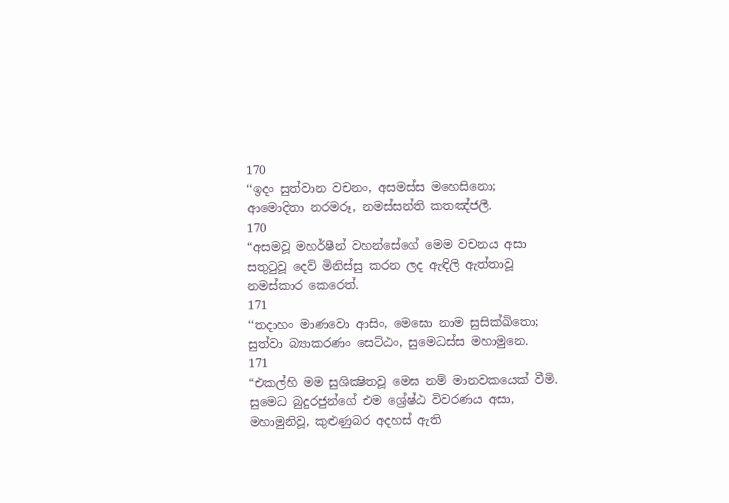170
‘‘ඉදං සුත්වාන වචනං, අසමස්ස මහෙසිනො;
ආමොදිතා නරමරූ, නමස්සන්ති කතඤ්ජලී.
170
“අසමවූ මහර්ෂීන් වහන්සේගේ මෙම වචනය අසා සතුටුවූ දෙව් මිනිස්සු කරන ලද ඇඳිලි ඇත්තාවූ නමස්කාර කෙරෙත්.
171
‘‘තදාහං මාණවො ආසිං, මෙඝො නාම සුසික්ඛිතො;
සුත්වා බ්‍යාකරණං සෙට්ඨං, සුමෙධස්ස මහාමුනෙ.
171
“එකල්හි මම සුශික්‍ෂිතවූ මෙඝ නම් මානවකයෙක් වීමි. සුමෙධ බුදුරජුන්ගේ එම ශ්‍රේෂ්ඨ විවරණය අසා, මහාමුනිවූ, කුළුණුබර අදහස් ඇති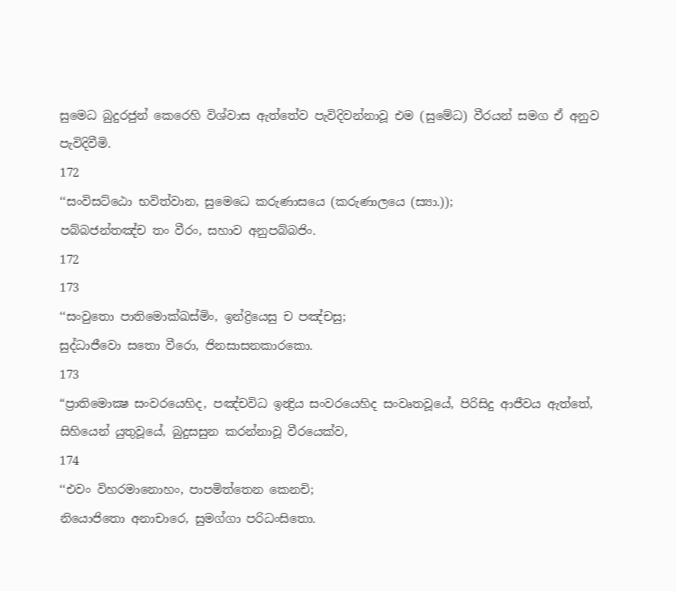සුමෙධ බුදුරජුන් කෙරෙහි විශ්වාස ඇත්තේව පැවිදිවන්නාවූ එම (සුමේධ) වීරයන් සමග ඒ අනුව පැවිදිවීමි.
172
‘‘සංවිසට්ඨො භවිත්වාන, සුමෙධෙ කරුණාසයෙ (කරුණාලයෙ (ස්‍යා.));
පබ්බජන්තඤ්ච තං වීරං, සහාව අනුපබ්බජිං.
172
173
‘‘සංවුතො පාතිමොක්ඛස්මිං, ඉන්ද්‍රියෙසු ච පඤ්චසු;
සුද්ධාජීවො සතො වීරො, ජිනසාසනකාරකො.
173
“ප්‍රාතිමොක්‍ෂ සංවරයෙහිද, පඤ්චවිධ ඉන්‍ද්‍රිය සංවරයෙහිද සංවෘතවූයේ, පිරිසිදු ආජීවය ඇත්තේ, සිහියෙන් යුතුවූයේ, බුදුසසුන කරන්නාවූ වීරයෙක්ව,
174
‘‘එවං විහරමානොහං, පාපමිත්තෙන කෙනචි;
නියොජිතො අනාචාරෙ, සුමග්ගා පරිධංසිතො.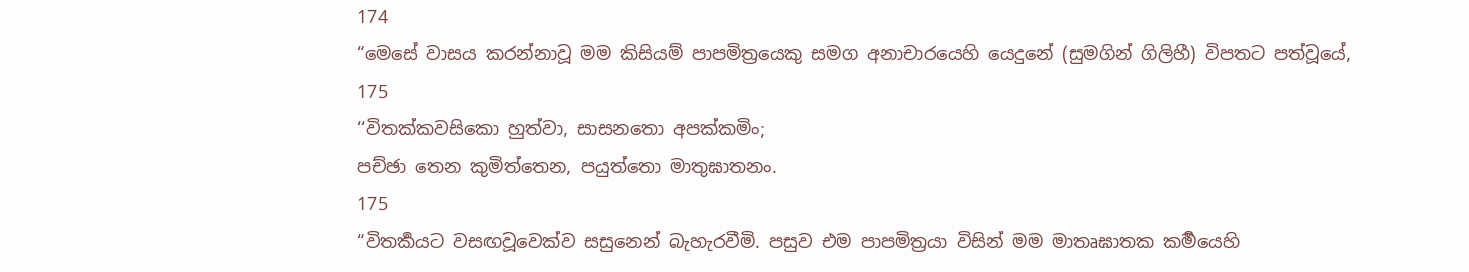174
“මෙසේ වාසය කරන්නාවූ මම කිසියම් පාපමිත්‍රයෙකු සමග අනාචාරයෙහි යෙදුනේ (සුමගින් ගිලිහී) විපතට පත්වූයේ,
175
‘‘විතක්කවසිකො හුත්වා, සාසනතො අපක්කමිං;
පච්ඡා තෙන කුමිත්තෙන, පයුත්තො මාතුඝාතනං.
175
“විතර්‍කයට වසඟවූවෙක්ව සසුනෙන් බැහැරවීමි. පසුව එම පාපමිත්‍රයා විසින් මම මාතෘඝාතක කර්‍මයෙහි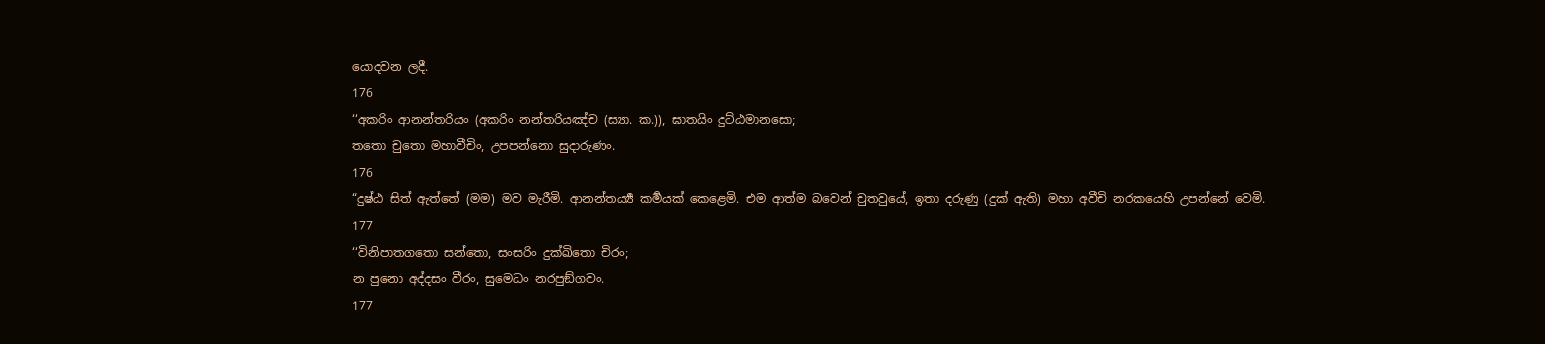යොදවන ලදී.
176
‘‘අකරිං ආනන්තරියං (අකරිං නන්තරියඤ්ච (ස්‍යා. ක.)), ඝාතයිං දුට්ඨමානසො;
තතො චුතො මහාවීචිං, උපපන්නො සුදාරුණං.
176
“දුෂ්ඨ සිත් ඇත්තේ (මම) මව මැරීමි. ආනන්තර්‍ය්‍ය කර්‍මයක් කෙළෙමි. එම ආත්ම බවෙන් චුතවුයේ, ඉතා දරුණු (දුක් ඇති) මහා අවීචි නරකයෙහි උපන්නේ වෙමි.
177
‘‘විනිපාතගතො සන්තො, සංසරිං දුක්ඛිතො චිරං;
න පුනො අද්දසං වීරං, සුමෙධං නරපුඞ්ගවං.
177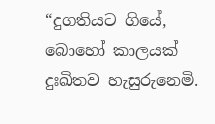“දුගතියට ගියේ, බොහෝ කාලයක් දුඃඛිතව හැසුරුනෙමි.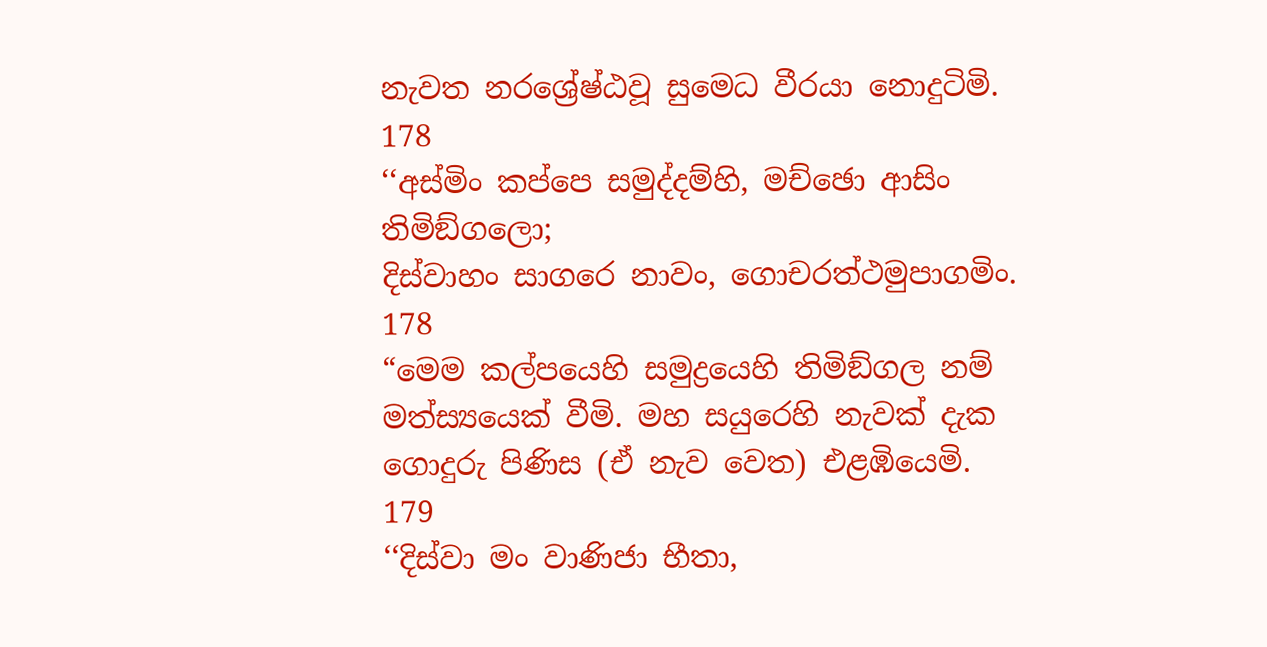නැවත නරශ්‍රේෂ්ඨවූ සුමෙධ වීරයා නොදුටිමි.
178
‘‘අස්මිං කප්පෙ සමුද්දම්හි, මච්ඡො ආසිං තිමිඞ්ගලො;
දිස්වාහං සාගරෙ නාවං, ගොචරත්ථමුපාගමිං.
178
“මෙම කල්පයෙහි සමුද්‍රයෙහි තිමිඞ්ගල නම් මත්ස්‍යයෙක් වීමි. මහ සයුරෙහි නැවක් දැක ගොදුරු පිණිස (ඒ නැව වෙත) එළඹියෙමි.
179
‘‘දිස්වා මං වාණිජා භීතා,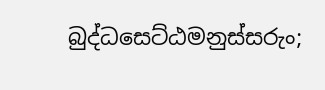බුද්ධසෙට්ඨමනුස්සරුං;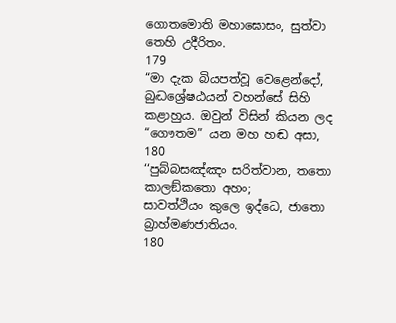ගොතමොති මහාඝොසං, සුත්වා තෙහි උදීරිතං.
179
“මා දැක බියපත්වූ වෙළෙන්දෝ, බුද්‍ධශ්‍රේෂඨයන් වහන්සේ සිහි කළාහුය. ඔවුන් විසින් කියන ලද “ගෞතම” යන මහ හඬ අසා,
180
‘‘පුබ්බසඤ්ඤං සරිත්වාන, තතො කාලඞ්කතො අහං;
සාවත්ථියං කුලෙ ඉද්ධෙ, ජාතො බ්‍රාහ්මණජාතියං.
180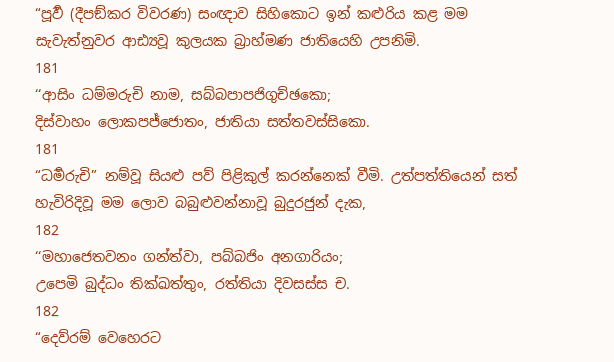“පූර්‍ව (දීපඞ්කර විවරණ) සංඥාව සිහිකොට ඉන් කළුරිය කළ මම සැවැත්නුවර ආඪ්‍යවූ කුලයක බ්‍රාහ්මණ ජාතියෙහි උපනිමි.
181
‘‘ආසිං ධම්මරුචි නාම, සබ්බපාපජිගුච්ඡකො;
දිස්වාහං ලොකපජ්ජොතං, ජාතියා සත්තවස්සිකො.
181
“ධර්‍මරුචි” නම්වූ සියළු පව් පිළිකුල් කරන්නෙක් වීමි. උත්පත්තියෙන් සත් හැවිරිදිවූ මම ලොව බබුළුවන්නාවූ බුදුරජුන් දැක,
182
‘‘මහාජෙතවනං ගන්ත්වා, පබ්බජිං අනගාරියං;
උපෙමි බුද්ධං තික්ඛත්තුං, රත්තියා දිවසස්ස ච.
182
“දෙව්රම් වෙහෙරට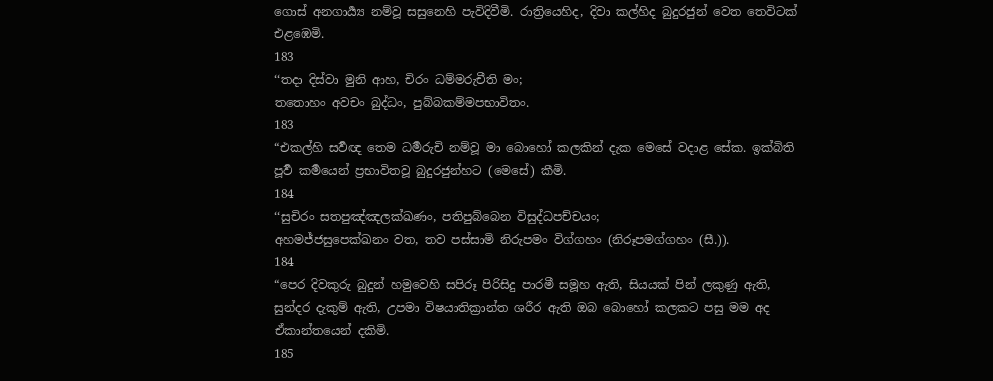ගොස් අනගාර්‍ය්‍ය නම්වූ සසුනෙහි පැවිදිවීමි. රාත්‍රියෙහිද, දිවා කල්හිද බුදුරජුන් වෙත තෙවිටක් එළඹෙමි.
183
‘‘තදා දිස්වා මුනි ආහ, චිරං ධම්මරුචීති මං;
තතොහං අවචං බුද්ධං, පුබ්බකම්මපභාවිතං.
183
“එකල්හි සර්‍වඥ තෙම ධර්‍මරුචි නම්වූ මා බොහෝ කලකින් දැක මෙසේ වදාළ සේක. ඉක්බිති පූර්‍ව කර්‍මයෙන් ප්‍රභාවිතවූ බුදුරජුන්හට (මෙසේ) කීමි.
184
‘‘සුචිරං සතපුඤ්ඤලක්ඛණං, පතිපුබ්බෙන විසුද්ධපච්චයං;
අහමජ්ජසුපෙක්ඛනං වත, තව පස්සාමි නිරුපමං විග්ගහං (නිරූපමග්ගහං (සී.)).
184
“පෙර දිවකුරු බුදුන් හමුවෙහි සපිරූ පිරිසිදු පාරමී සමූහ ඇති, සියයක් පින් ලකුණු ඇති, සුන්දර දැකුම් ඇති, උපමා විෂයාතික්‍රාන්ත ශරීර ඇති ඔබ බොහෝ කලකට පසු මම අද ඒකාන්තයෙන් දකිමි.
185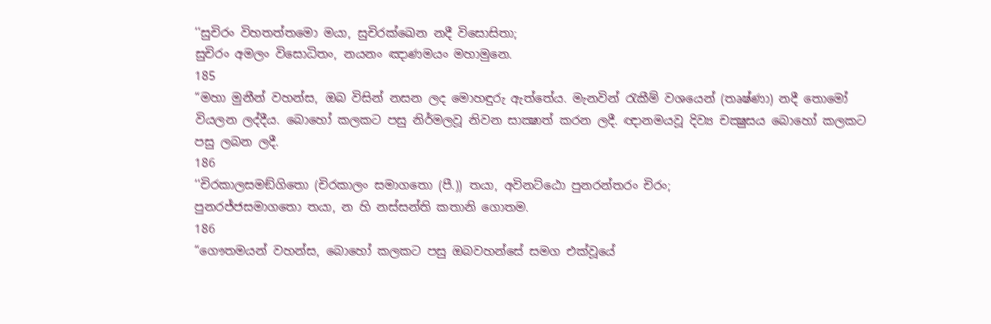‘‘සුචිරං විහතත්තමො මයා, සුචිරක්ඛෙන නදී විසොසිතා;
සුචිරං අමලං විසොධිතං, නයනං ඤාණමයං මහාමුනෙ.
185
“මහා මුනීන් වහන්ස, ඔබ විසින් නසන ලද මොහඳුරු ඇත්තේය. මැනවින් රැකීම් වශයෙන් (තෘෂ්ණා) නදී තොමෝ වියලන ලද්දීය. බොහෝ කලකට පසු නිර්මලවූ නිවන සාක්‍ෂාත් කරන ලදී. ඥානමයවූ දිව්‍ය චක්‍ෂුසය බොහෝ කලකට පසු ලබන ලදී.
186
‘‘චිරකාලසමඞ්ගිතො (චිරකාලං සමාගතො (පී.)) තයා, අවිනට්ඨො පුනරන්තරං චිරං;
පුනරජ්ජසමාගතො තයා, න හි නස්සන්ති කතානි ගොතම.
186
“ගෞතමයන් වහන්ස, බොහෝ කලකට පසු ඔබවහන්සේ සමග එක්වූයේ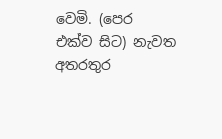වෙමි. (පෙර එක්ව සිට) නැවත අතරතුර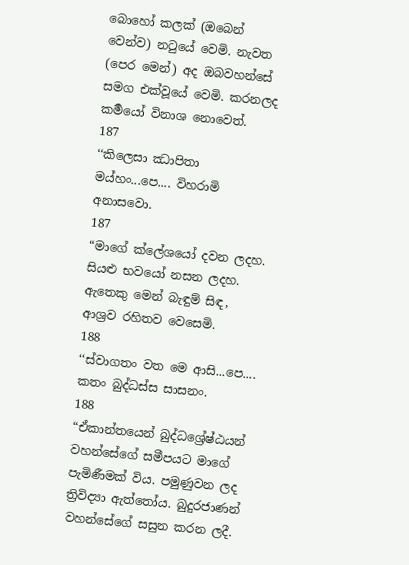බොහෝ කලක් (ඔබෙන් වෙන්ව) නටුයේ වෙමි. නැවත (පෙර මෙන්) අද ඔබවහන්සේ සමග එක්වූයේ වෙමි. කරනලද කර්‍මයෝ විනාශ නොවෙත්.
187
‘‘කිලෙසා ඣාපිතා මය්හං...පෙ.... විහරාමි අනාසවො.
187
“මාගේ ක්ලේශයෝ දවන ලදහ. සියළු භවයෝ නසන ලදහ. ඇතෙකු මෙන් බැඳුම් සිඳ, ආශ්‍රව රහිතව වෙසෙමි.
188
‘‘ස්වාගතං වත මෙ ආසි...පෙ.... කතං බුද්ධස්ස සාසනං.
188
“ඒකාන්තයෙන් බුද්ධශ්‍රේෂ්ඨයන් වහන්සේගේ සමීපයට මාගේ පැමිණීමක් විය. පමුණුවන ලද ත්‍රිවිද්‍යා ඇත්තෝය. බුදුරජාණන් වහන්සේගේ සසුන කරන ලදී.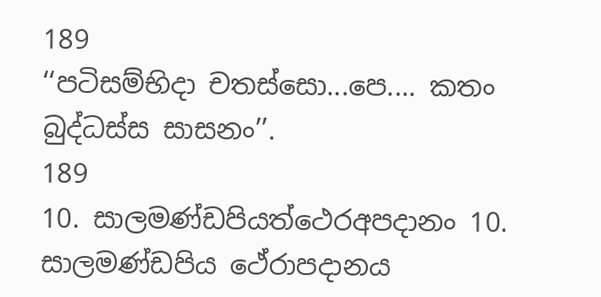189
‘‘පටිසම්භිදා චතස්සො...පෙ.... කතං බුද්ධස්ස සාසනං’’.
189
10. සාලමණ්ඩපියත්ථෙරඅපදානං 10. සාලමණ්ඩපිය ථේරාපදානය